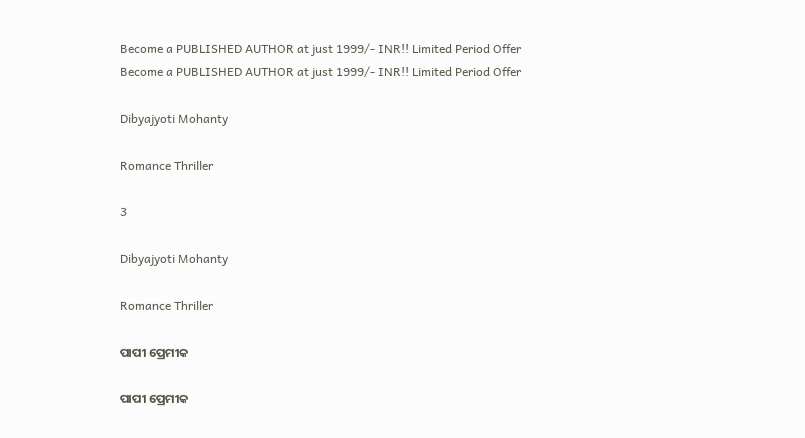Become a PUBLISHED AUTHOR at just 1999/- INR!! Limited Period Offer
Become a PUBLISHED AUTHOR at just 1999/- INR!! Limited Period Offer

Dibyajyoti Mohanty

Romance Thriller

3

Dibyajyoti Mohanty

Romance Thriller

ପାପୀ ପ୍ରେମୀକ

ପାପୀ ପ୍ରେମୀକ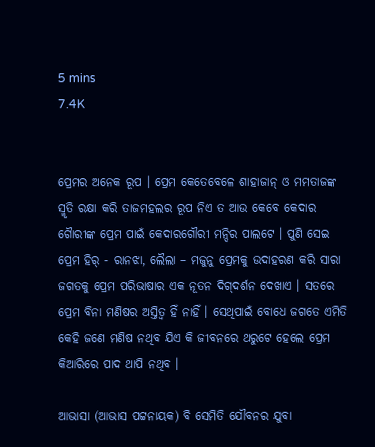5 mins
7.4K


ପ୍ରେମର ଅନେକ ରୂପ । ପ୍ରେମ କେତେବେଳେ ଶାହାଜାନ୍ ଓ ମମତାଜଙ୍କ ସ୍ମୃତି ରକ୍ଷା କରି ତାଜମହଲର ରୂପ ନିଏ ତ ଆଉ କେବେ କେଦାର ଗୈାରୀଙ୍କ ପ୍ରେମ ପାଇଁ କେଦାରଗୌରୀ ମନ୍ଦିର ପାଲଟେ । ପୁଣି ସେଇ ପ୍ରେମ ହିର୍ - ରାନଝା, ଲୈଲା – ମଜୁନୁ ପ୍ରେମକୁ ଉଦାହରଣ କରି ସାରା ଜଗତକୁ ପ୍ରେମ ପରିଭାଷାର ଏକ ନୂତନ ଦିଗ୍‌ଦର୍ଶନ ଦେଖାଏ । ସତରେ ପ୍ରେମ ବିନା ମଣିଷର ଅସ୍ତିତ୍ୱ ହିଁ ନାହିଁ । ସେଥିପାଇଁ ବୋଧେ ଜଗତେ ଏମିତି କେହି ଜଣେ ମଣିଷ ନଥିବ ଯିଏ କି ଜୀବନରେ ଥରୁଟେ ହେଲେ ପ୍ରେମ କିଆରିରେ ପାଦ ଥାପି ନଥିବ ।

ଆଭାସା (ଆଭାସ ପଟ୍ଟନାୟକ) ବି ସେମିତି ଯୌବନର ଯୁବା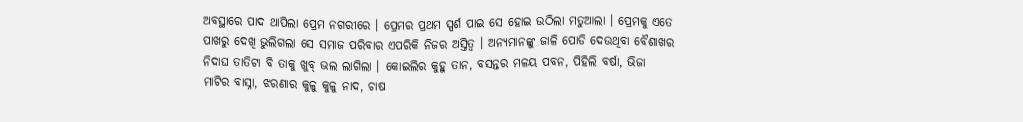ଅବସ୍ଥାରେ ପାଦ ଥାପିଲା ପ୍ରେମ ନଗରୀରେ । ପ୍ରେମର ପ୍ରଥମ ସ୍ପର୍ଶ ପାଇ ସେ ହୋଇ ଉଠିଲା ମତୁଆଲା । ପ୍ରେମକୁ ଏତେ ପାଖରୁ ଦେଖି ଭୁଲିଗଲା ସେ ସମାଜ ପରିବାର ଏପରିକି ନିଜର ଅସ୍ତିତ୍ୱ । ଅନ୍ୟମାନଙ୍କୁ ଜାଳି ପୋଡି ଦେଉଥିବା ବୈଶାଖର ନିଦାଘ ତାତିଟା ବି ତାକୁ ଖୁବ୍ ଭଲ ଲାଗିଲା । କୋଇଲିର କୁହୁ ତାନ, ବସନ୍ତର ମଳୟ ପବନ, ପିହିଲି ବର୍ଷା, ଭିଜା ମାଟିର ବାସ୍ନା, ଝରଣାର କୁଳୁ କୁଳୁ ନାଦ, ଚାଷ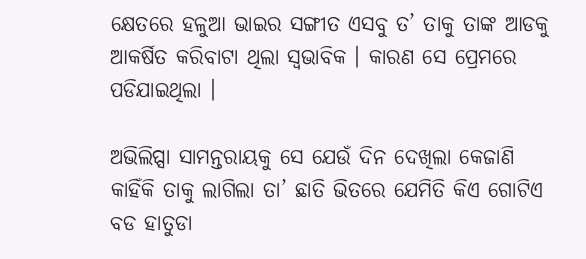କ୍ଷେତରେ ହଳୁଆ ଭାଇର ସଙ୍ଗୀତ ଏସବୁ ତ’ ତାକୁ ତାଙ୍କ ଆଡକୁ ଆକର୍ଷିତ କରିବାଟା ଥିଲା ସ୍ୱଭାବିକ । କାରଣ ସେ ପ୍ରେମରେ ପଡିଯାଇଥିଲା ।

ଅଭିଲିପ୍ସା ସାମନ୍ତରାୟକୁ ସେ ଯେଉଁ ଦିନ ଦେଖିଲା କେଜାଣି କାହିଁକି ତାକୁ ଲାଗିଲା ତା’ ଛାତି ଭିତରେ ଯେମିତି କିଏ ଗୋଟିଏ ବଡ ହାତୁଡା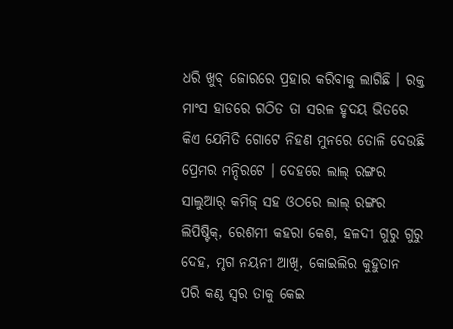ଧରି ଖୁବ୍ ଜୋରରେ ପ୍ରହାର କରିବାକୁ ଲାଗିଛି । ରକ୍ତ ମାଂସ ହାଡରେ ଗଠିତ ତା ସରଳ ହୃଦୟ ଭିତରେ କିଏ ଯେମିତି ଗୋଟେ ନିହଣ ମୁନରେ ତୋଳି ଦେଉଛି ପ୍ରେମର ମନ୍ଦିରଟେ । ଦେହରେ ଲାଲ୍ ରଙ୍ଗର ସାଲୁଆର୍ କମିଜ୍ ସହ ଓଠରେ ଲାଲ୍ ରଙ୍ଗର ଲିପିଷ୍ଟିକ୍, ରେଶମୀ କହରା କେଶ, ହଳଦୀ ଗୁରୁ ଗୁରୁ ଦେହ, ମୃଗ ନୟନୀ ଆଖି, କୋଇଲିର କୁହୁତାନ ପରି କଣ୍ଠ ସ୍ୱର ତାକୁ କେଇ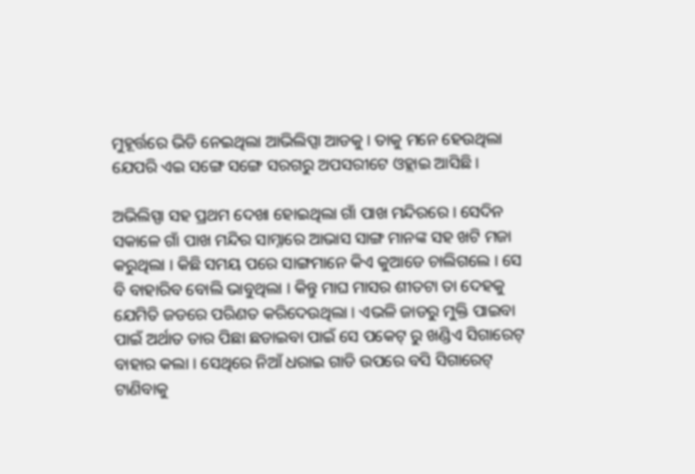ମୁହୂର୍ତ୍ତରେ ଭିଡି ନେଇଥିଲା ଆଭିଲିପ୍ସା ଆଡକୁ । ତାକୁ ମନେ ହେଉଥିଲା ଯେପରି ଏଇ ସଙ୍ଗେ ସଙ୍ଗେ ସରଗରୁ ଅପସରୀଟେ ଓହ୍ଲାଇ ଆସିଛି ।

ଅଭିଲିସ୍ପା ସହ ପ୍ରଥମ ଦେଖା ହୋଇଥିଲା ଗାଁ ପାଖ ମନ୍ଦିରରେ । ସେଦିନ ସକାଳେ ଗାଁ ପାଖ ମନ୍ଦିର ସାମ୍ନାରେ ଆଭାସ ସାଙ୍ଗ ମାନଙ୍କ ସହ ଖଟି ମଜା କରୁଥିଲା । କିଛି ସମୟ ପରେ ସାଙ୍ଗମାନେ କିଏ କୁଆଡେ ଚାଲିଗଲେ । ସେ ବି ବାହାରିବ ବୋଲି ଭାବୁଥିଲା । କିନ୍ତୁ ମାଘ ମାସର ଶୀତଟା ତା ଦେହକୁ ଯେମିତି ଜଡରେ ପରିଣତ କରିଦେଉଥିଲା । ଏଭଳି ଜାଡରୁ ମୁକ୍ତି ପାଇବା ପାଇଁ ଅର୍ଥାତ ତାର ପିଛା ଛଡାଇବା ପାଇଁ ସେ ପକେଟ୍ ରୁ ଖଣ୍ଡିଏ ସିଗାରେଟ୍ ବାହାର କଲା । ସେଥିରେ ନିଆଁ ଧରାଇ ଗାଡି ଉପରେ ବସି ସିଗାରେଟ୍ ଟାଣିବାକୁ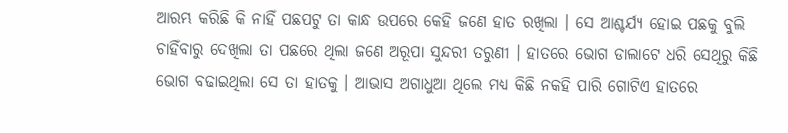ଆରମ୍ଭ କରିଛି କି ନାହିଁ ପଛପଟୁ ତା କାନ୍ଧ ଉପରେ କେହି ଜଣେ ହାତ ରଖିଲା । ସେ ଆଶ୍ଚର୍ଯ୍ୟ ହୋଇ ପଛକୁ ବୁଲି ଚାହିଁବାରୁ ଦେଖିଲା ତା ପଛରେ ଥିଲା ଜଣେ ଅରୂପା ସୁନ୍ଦରୀ ତରୁଣୀ । ହାତରେ ଭୋଗ ଡାଲାଟେ ଧରି ସେଥିରୁ କିଛି ଭୋଗ ବଢାଇଥିଲା ସେ ତା ହାତକୁ । ଆଭାସ ଅଗାଧୁଆ ଥିଲେ ମଧ୍ୟ କିଛି ନକହି ପାରି ଗୋଟିଏ ହାତରେ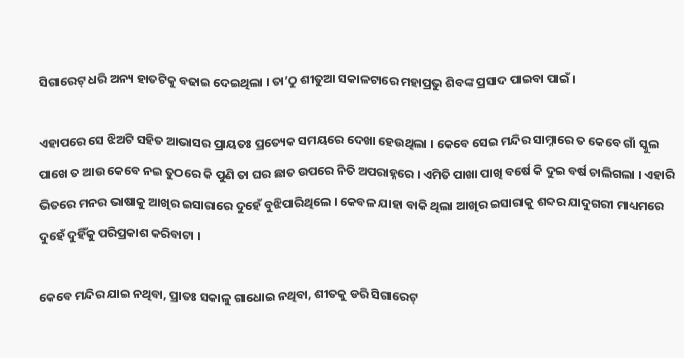ସିଗାରେଟ୍ ଧରି ଅନ୍ୟ ହାତଟିକୁ ବଢାଇ ଦେଇଥିଲା । ତା’ଠୁ ଶୀତୁଆ ସକାଳଟାରେ ମହାପ୍ରଭୁ ଶିବଙ୍କ ପ୍ରସାଦ ପାଇବା ପାଇଁ ।

ଏହାପରେ ସେ ଝିଅଟି ସହିତ ଆଭାସର ପ୍ରାୟତଃ ପ୍ରତ୍ୟେକ ସମୟରେ ଦେଖା ହେଉଥିଲା । କେବେ ସେଇ ମନ୍ଦିର ସାମ୍ନାରେ ତ କେବେ ଗାଁ ସ୍କୁଲ ପାଖେ ତ ଆଉ କେବେ ନଇ ତୁଠରେ କି ପୁଣି ତା ଘର ଛାତ ଉପରେ ନିତି ଅପରାହ୍ନରେ । ଏମିତି ପାଖା ପାଖି ବର୍ଷେ କି ଦୁଇ ବର୍ଷ ଚାଲିଗଲା । ଏହାରି ଭିତରେ ମନର ଭାଷାକୁ ଆଖିର ଇସାରାରେ ଦୁହେଁ ବୁଝିପାରିଥିଲେ । କେବଳ ଯାହା ବାକି ଥିଲା ଆଖିର ଇସାରାକୁ ଶବ୍ଦର ଯାଦୁଗରୀ ମାଧ୍ୟମରେ ଦୁହେଁ ଦୁହିଁକୁ ପରିପ୍ରକାଶ କରିବାଟା ।

କେବେ ମନ୍ଦିର ଯାଇ ନଥିବା, ପ୍ରାତଃ ସକାଳୁ ଗାଧୋଇ ନଥିବା, ଶୀତକୁ ଡରି ସିଗାରେଟ୍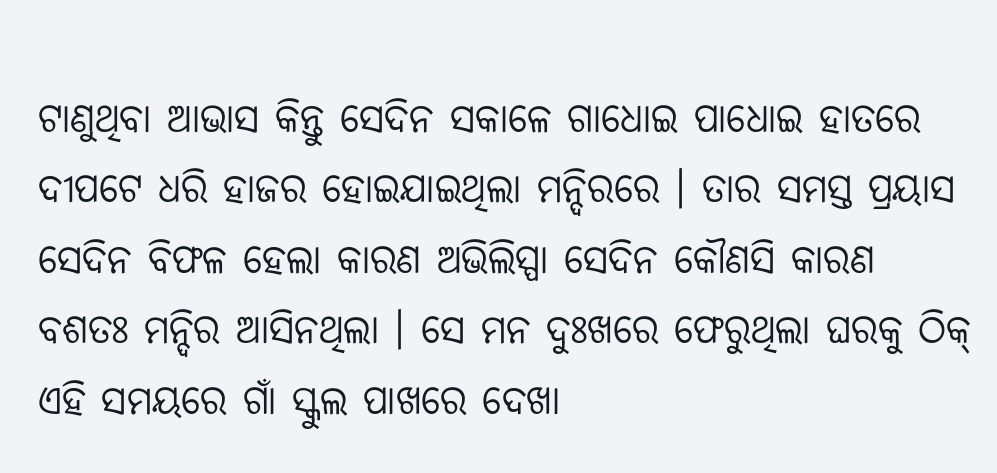ଟାଣୁଥିବା ଆଭାସ କିନ୍ତୁ ସେଦିନ ସକାଳେ ଗାଧୋଇ ପାଧୋଇ ହାତରେ ଦୀପଟେ ଧରି ହାଜର ହୋଇଯାଇଥିଲା ମନ୍ଦିରରେ । ତାର ସମସ୍ତ ପ୍ରୟାସ ସେଦିନ ବିଫଳ ହେଲା କାରଣ ଅଭିଲିସ୍ପା ସେଦିନ କୌଣସି କାରଣ ବଶତଃ ମନ୍ଦିର ଆସିନଥିଲା । ସେ ମନ ଦୁଃଖରେ ଫେରୁଥିଲା ଘରକୁ ଠିକ୍ ଏହି ସମୟରେ ଗାଁ ସ୍କୁଲ ପାଖରେ ଦେଖା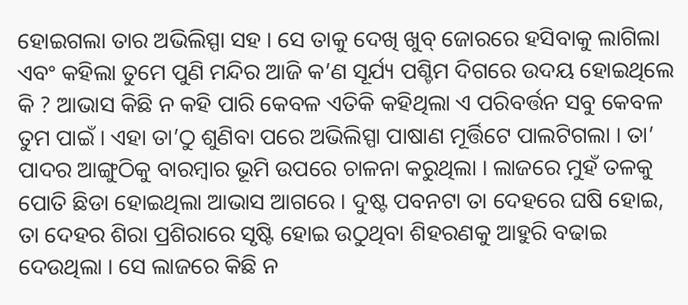ହୋଇଗଲା ତାର ଅଭିଲିସ୍ପା ସହ । ସେ ତାକୁ ଦେଖି ଖୁବ୍ ଜୋରରେ ହସିବାକୁ ଲାଗିଲା ଏବଂ କହିଲା ତୁମେ ପୁଣି ମନ୍ଦିର ଆଜି କ’ଣ ସୂର୍ଯ୍ୟ ପଶ୍ଚିମ ଦିଗରେ ଉଦୟ ହୋଇଥିଲେ କି ? ଆଭାସ କିଛି ନ କହି ପାରି କେବଳ ଏତିକି କହିଥିଲା ଏ ପରିବର୍ତ୍ତନ ସବୁ କେବଳ ତୁମ ପାଇଁ । ଏହା ତା’ଠୁ ଶୁଣିବା ପରେ ଅଭିଲିସ୍ପା ପାଷାଣ ମୂର୍ତ୍ତିଟେ ପାଲଟିଗଲା । ତା’ ପାଦର ଆଙ୍ଗୁଠିକୁ ବାରମ୍ବାର ଭୂମି ଉପରେ ଚାଳନା କରୁଥିଲା । ଲାଜରେ ମୁହଁ ତଳକୁ ପୋତି ଛିଡା ହୋଇଥିଲା ଆଭାସ ଆଗରେ । ଦୁଷ୍ଟ ପବନଟା ତା ଦେହରେ ଘଷି ହୋଇ, ତା ଦେହର ଶିରା ପ୍ରଶିରାରେ ସୃଷ୍ଟି ହୋଇ ଉଠୁଥିବା ଶିହରଣକୁ ଆହୁରି ବଢାଇ ଦେଉଥିଲା । ସେ ଲାଜରେ କିଛି ନ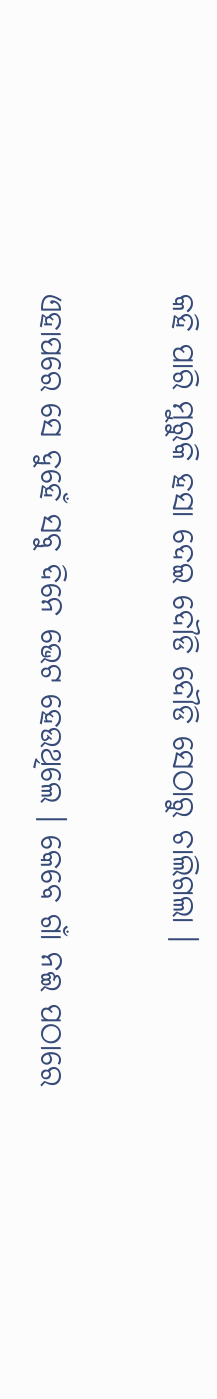କହି ପାରି ମୁରୁକି ହସା ଦେଇ ଦୌଡି ଦୌଡି ସେଠାରୁ ଚାଲିଗଲା ।

ଏହାପରେ ସେ ଦୁହେଁ ସବୁ ଦିନେ ଭେଟ ହେଉଥିଲେ । କେବେ ଗାଁ ନଈ ପଠାରେ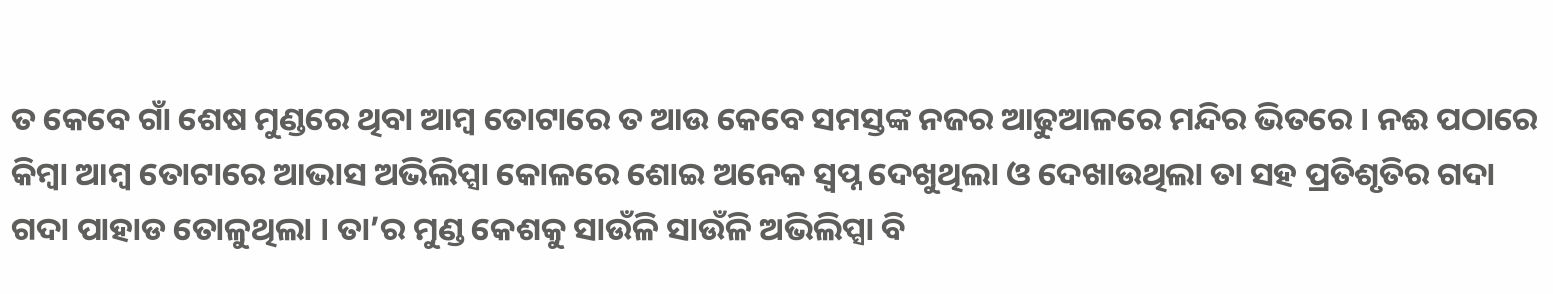ତ କେବେ ଗାଁ ଶେଷ ମୁଣ୍ଡରେ ଥିବା ଆମ୍ବ ତୋଟାରେ ତ ଆଉ କେବେ ସମସ୍ତଙ୍କ ନଜର ଆଢୁଆଳରେ ମନ୍ଦିର ଭିତରେ । ନଈ ପଠାରେ କିମ୍ବା ଆମ୍ବ ତୋଟାରେ ଆଭାସ ଅଭିଲିପ୍ସା କୋଳରେ ଶୋଇ ଅନେକ ସ୍ୱପ୍ନ ଦେଖୁଥିଲା ଓ ଦେଖାଉଥିଲା ତା ସହ ପ୍ରତିଶୃତିର ଗଦା ଗଦା ପାହାଡ ତୋଳୁଥିଲା । ତା’ର ମୁଣ୍ଡ କେଶକୁ ସାଉଁଳି ସାଉଁଳି ଅଭିଲିପ୍ସା ବି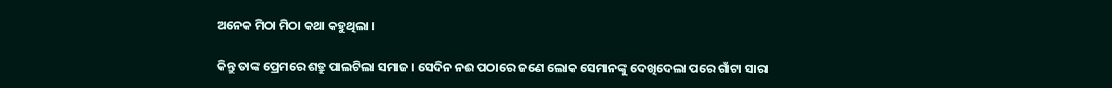ଅନେକ ମିଠା ମିଠା କଥା କହୁଥିଲା ।

କିନ୍ତୁ ତାଙ୍କ ପ୍ରେମରେ ଶତ୍ରୁ ପାଲଟିଲା ସମାଜ । ସେଦିନ ନଈ ପଠାରେ ଜଣେ ଲୋକ ସେମାନଙ୍କୁ ଦେଖିଦେଲା ପରେ ଗାଁଟା ସାରା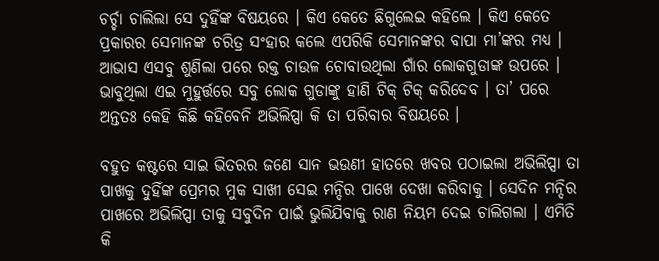ଚର୍ଚ୍ଚା ଚାଲିଲା ସେ ଦୁହିଁଙ୍କ ବିଷୟରେ । କିଏ କେତେ ଛିଗୁଲେଇ କହିଲେ । କିଏ କେତେ ପ୍ରକାରର ସେମାନଙ୍କ ଚରିତ୍ର ସଂହାର କଲେ ଏପରିକି ସେମାନଙ୍କର ବାପା ମା’ଙ୍କର ମଧ୍ୟ । ଆଭାସ ଏସବୁ ଶୁଣିଲା ପରେ ରକ୍ତ ଚାଉଳ ଚୋବାଉଥିଲା ଗାଁର ଲୋକଗୁଡାଙ୍କ ଉପରେ । ଭାବୁଥିଲା ଏଇ ମୁହୁର୍ତ୍ତରେ ସବୁ ଲୋକ ଗୁଡାଙ୍କୁ ହାଣି ଟିକ୍ ଟିକ୍ କରିଦେବ । ତା’ ପରେ ଅନ୍ତତଃ କେହି କିଛି କହିବେନି ଅଭିଲିପ୍ସା କି ତା ପରିବାର ବିଷୟରେ ।

ବହୁତ କଷ୍ଟରେ ସାଇ ଭିତରର ଜଣେ ସାନ ଭଉଣୀ ହାତରେ ଖବର ପଠାଇଲା ଅଭିଲିପ୍ସା ତା ପାଖକୁ ଦୁହିଁଙ୍କ ପ୍ରେମର ମୁକ ସାଖୀ ସେଇ ମନ୍ଦିର ପାଖେ ଦେଖା କରିବାକୁ । ସେଦିନ ମନ୍ଦିର ପାଖରେ ଅଭିଲିପ୍ସା ତାକୁ ସବୁଦିନ ପାଇଁ ଭୁଲିଯିବାକୁ ରାଣ ନିୟମ ଦେଇ ଚାଲିଗଲା । ଏମିତି କି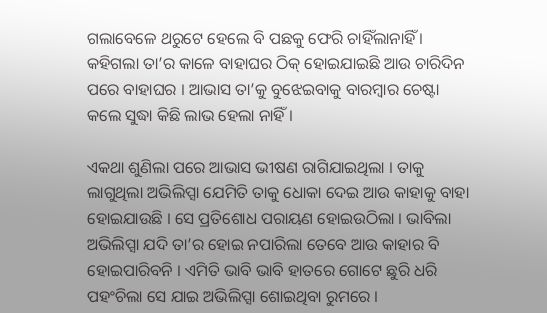ଗଲାବେଳେ ଥରୁଟେ ହେଲେ ବି ପଛକୁ ଫେରି ଚାହିଁଲାନାହିଁ । କହିଗଲା ତା’ର କାଳେ ବାହାଘର ଠିକ୍ ହୋଇଯାଇଛି ଆଉ ଚାରିଦିନ ପରେ ବାହାଘର । ଆଭାସ ତା’କୁ ବୁଝେଇବାକୁ ବାରମ୍ବାର ଚେଷ୍ଟା କଲେ ସୁଦ୍ଧା କିଛି ଲାଭ ହେଲା ନାହିଁ ।

ଏକଥା ଶୁଣିଲା ପରେ ଆଭାସ ଭୀଷଣ ରାଗିଯାଇଥିଲା । ତାକୁ ଲାଗୁଥିଲା ଅଭିଲିପ୍ସା ଯେମିତି ତାକୁ ଧୋକା ଦେଇ ଆଉ କାହାକୁ ବାହା ହୋଇଯାଉଛି । ସେ ପ୍ରତିଶୋଧ ପରାୟଣ ହୋଇଉଠିଲା । ଭାବିଲା ଅଭିଲିପ୍ସା ଯଦି ତା’ର ହୋଇ ନପାରିଲା ତେବେ ଆଉ କାହାର ବି ହୋଇପାରିବନି । ଏମିତି ଭାବି ଭାବି ହାତରେ ଗୋଟେ ଛୁରି ଧରି ପହଂଚିଲା ସେ ଯାଇ ଅଭିଲିପ୍ସା ଶୋଇଥିବା ରୁମରେ ।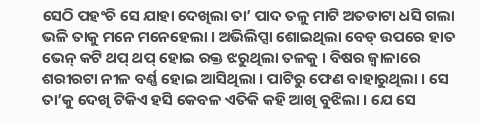ସେଠି ପହଂଚି ସେ ଯାହା ଦେଖିଲା ତା’ ପାଦ ତଳୁ ମାଟି ଅତଡାଟା ଧସି ଗଲା ଭଳି ତାକୁ ମନେ ମନେହେଲା । ଅଭିଲିପ୍ସା ଶୋଇଥିଲା ବେଡ୍ ଉପରେ ହାତ ଭେନ୍ କଟି ଥପ୍ ଥପ୍ ହୋଇ ରକ୍ତ ଝରୁଥିଲା ତଳକୁ । ବିଷର ଜ୍ୱାଳାରେ ଶରୀରଟା ନୀଳ ବର୍ଣ୍ଣ ହୋଇ ଆସିଥିଲା । ପାଟିରୁ ଫେଣ ବାହାରୁଥିଲା । ସେ ତା’କୁ ଦେଖି ଟିକିଏ ହସି କେବଳ ଏତିକି କହି ଆଖି ବୁଝିଲା । ଯେ ସେ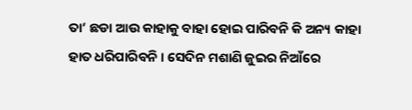ତା’ ଛଡା ଆଉ କାହାକୁ ବାହା ହୋଇ ପାରିବନି କି ଅନ୍ୟ କାହା ହାତ ଧରିପାରିବନି । ସେଦିନ ମଶାଣି ଜୁଇର ନିଆଁରେ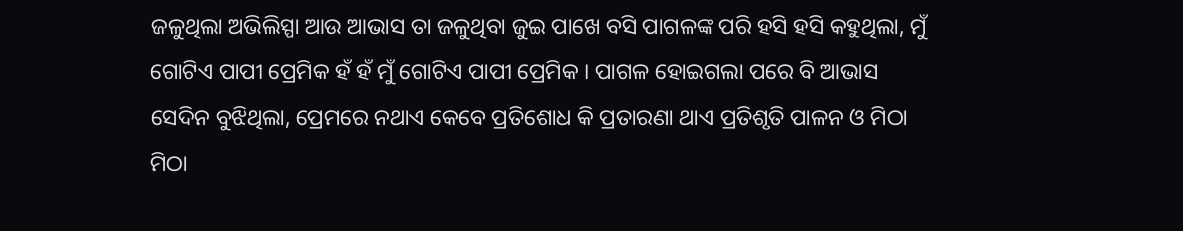ଜଳୁଥିଲା ଅଭିଲିସ୍ପା ଆଉ ଆଭାସ ତା ଜଳୁଥିବା ଜୁଇ ପାଖେ ବସି ପାଗଳଙ୍କ ପରି ହସି ହସି କହୁଥିଲା, ମୁଁ ଗୋଟିଏ ପାପୀ ପ୍ରେମିକ ହଁ ହଁ ମୁଁ ଗୋଟିଏ ପାପୀ ପ୍ରେମିକ । ପାଗଳ ହୋଇଗଲା ପରେ ବି ଆଭାସ ସେଦିନ ବୁଝିଥିଲା, ପ୍ରେମରେ ନଥାଏ କେବେ ପ୍ରତିଶୋଧ କି ପ୍ରତାରଣା ଥାଏ ପ୍ରତିଶୃତି ପାଳନ ଓ ମିଠା ମିଠା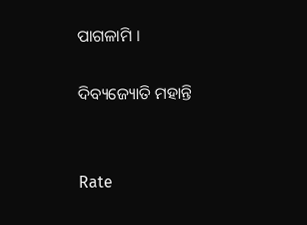ପାଗଳାମି ।

ଦିବ୍ୟଜ୍ୟୋତି ମହାନ୍ତି


Rate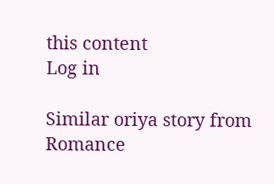this content
Log in

Similar oriya story from Romance